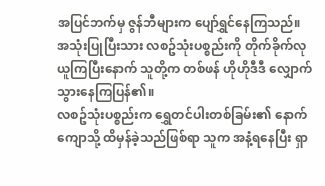အပြင်ဘက်မှ ဇွန်ဘီများက ပျော်ရွှင်နေကြသည်။ အသုံးပြုပြီးသား လစဥ်သုံးပစ္စည်းကို တိုက်ခိုက်လုယူကြပြီးနောက် သူတို့က တစ်ဖန် ဟိုဟိုဒီဒီ လျှောက်သွားနေကြပြန်၏။
လစဥ်သုံးပစ္စည်းက ရွှေတင်ပါးတစ်ခြမ်း၏ နောက်ကျောသို့ ထိမှန်ခဲ့သည်ဖြစ်ရာ သူက အနံ့ရနေပြီး ရှာ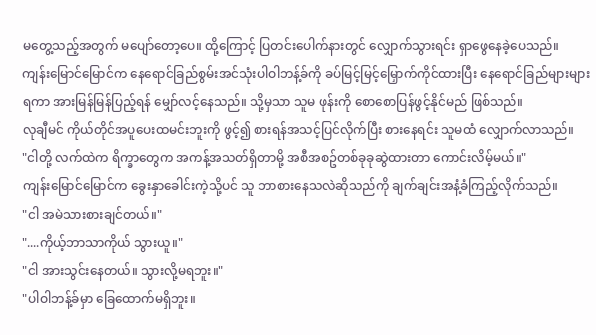မတွေ့သည့်အတွက် မပျော်တော့ပေ။ ထို့ကြောင့် ပြတင်းပေါက်နားတွင် လျှောက်သွားရင်း ရှာဖွေနေခဲ့ပေသည်။
ကျန်းမြောင်မြောင်က နေရောင်ခြည်စွမ်းအင်သုံးပါဝါဘန့်ခ်ကို ခပ်မြင့်မြင့်မြှောက်ကိုင်ထားပြီး နေရောင်ခြည်များများရကာ အားမြန်မြန်ပြည့်ရန် မျှော်လင့်နေသည်။ သို့မှသာ သူမ ဖုန်းကို စောစောပြန်ဖွင့်နိုင်မည် ဖြစ်သည်။
လုချီမင် ကိုယ်တိုင်အပူပေးထမင်းဘူးကို ဖွင့်၍ စားရန်အသင့်ပြင်လိုက်ပြီး စားနေရင်း သူမထံ လျှောက်လာသည်။
"ငါတို့ လက်ထဲက ရိက္ခာတွေက အကန့်အသတ်ရှိတာမို့ အစီအစဥ်တစ်ခုခုဆွဲထားတာ ကောင်းလိမ့်မယ်။"
ကျန်းမြောင်မြောင်က ခွေးနှာခေါင်းကဲ့သို့ပင် သူ ဘာစားနေသလဲဆိုသည်ကို ချက်ချင်းအနံ့ခံကြည့်လိုက်သည်။
"ငါ အမဲသားစားချင်တယ်။"
"....ကိုယ့်ဘာသာကိုယ် သွားယူ။"
"ငါ အားသွင်းနေတယ်။ သွားလို့မရဘူး။"
"ပါဝါဘန့်ခ်မှာ ခြေထောက်မရှိဘူး။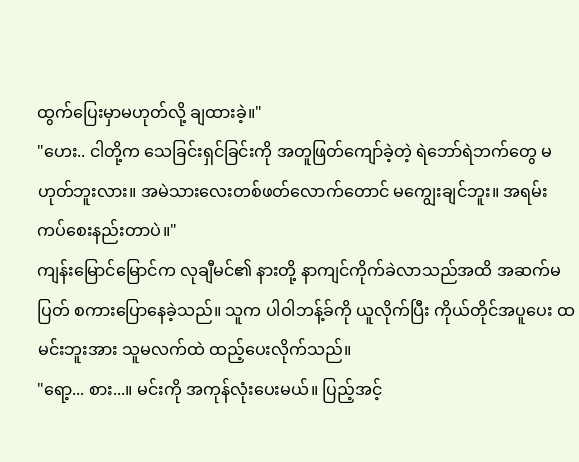ထွက်ပြေးမှာမဟုတ်လို့ ချထားခဲ့။"
"ဟေး.. ငါတို့က သေခြင်းရှင်ခြင်းကို အတူဖြတ်ကျော်ခဲ့တဲ့ ရဲဘော်ရဲဘက်တွေ မဟုတ်ဘူးလား။ အမဲသားလေးတစ်ဖတ်လောက်တောင် မကျွေးချင်ဘူး။ အရမ်းကပ်စေးနည်းတာပဲ။"
ကျန်းမြောင်မြောင်က လုချီမင်၏ နားတို့ နာကျင်ကိုက်ခဲလာသည်အထိ အဆက်မပြတ် စကားပြောနေခဲ့သည်။ သူက ပါဝါဘန့်ခ်ကို ယူလိုက်ပြီး ကိုယ်တိုင်အပူပေး ထမင်းဘူးအား သူမလက်ထဲ ထည့်ပေးလိုက်သည်။
"ရော့... စား...။ မင်းကို အကုန်လုံးပေးမယ်။ ပြည့်အင့်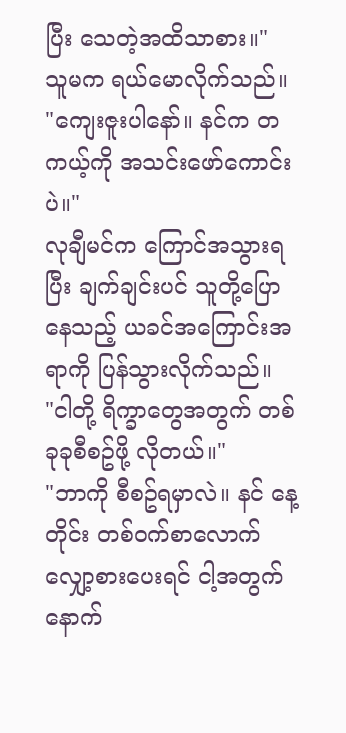ပြီး သေတဲ့အထိသာစား။"
သူမက ရယ်မောလိုက်သည်။
"ကျေးဇူးပါနော်။ နင်က တကယ့်ကို အသင်းဖော်ကောင်းပဲ။"
လုချီမင်က ကြောင်အသွားရပြီး ချက်ချင်းပင် သူတို့ပြောနေသည့် ယခင်အကြောင်းအရာကို ပြန်သွားလိုက်သည်။
"ငါတို့ ရိက္ခာတွေအတွက် တစ်ခုခုစီစဥ်ဖို့ လိုတယ်။"
"ဘာကို စီစဥ်ရမှာလဲ။ နင် နေ့တိုင်း တစ်ဝက်စာလောက် လျှော့စားပေးရင် ငါ့အတွက် နောက်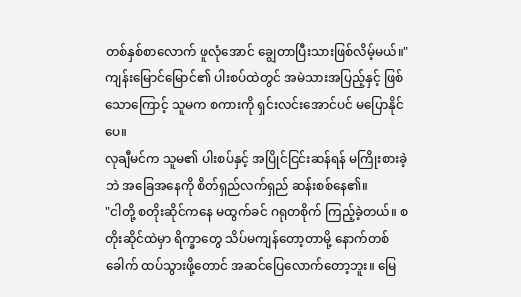တစ်နှစ်စာလောက် ဖူလုံအောင် ချွေတာပြီးသားဖြစ်လိမ့်မယ်။"
ကျန်းမြောင်မြောင်၏ ပါးစပ်ထဲတွင် အမဲသားအပြည့်နှင့် ဖြစ်သောကြောင့် သူမက စကားကို ရှင်းလင်းအောင်ပင် မပြောနိုင်ပေ။
လုချီမင်က သူမ၏ ပါးစပ်နှင့် အပြိုင်ငြင်းဆန်ရန် မကြိုးစားခဲ့ဘဲ အခြေအနေကို စိတ်ရှည်လက်ရှည် ဆန်းစစ်နေ၏။
"ငါတို့ စတိုးဆိုင်ကနေ မထွက်ခင် ဂရုတစိုက် ကြည့်ခဲ့တယ်။ စတိုးဆိုင်ထဲမှာ ရိက္ခာတွေ သိပ်မကျန်တော့တာမို့ နောက်တစ်ခေါက် ထပ်သွားဖို့တောင် အဆင်ပြေလောက်တော့ဘူး။ မြေ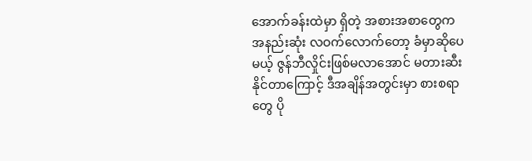အောက်ခန်းထဲမှာ ရှိတဲ့ အစားအစာတွေက အနည်းဆုံး လဝက်လောက်တော့ ခံမှာဆိုပေမယ့် ဇွန်ဘီလှိုင်းဖြစ်မလာအောင် မတားဆီးနိုင်တာကြောင့် ဒီအချိန်အတွင်းမှာ စားစရာတွေ ပို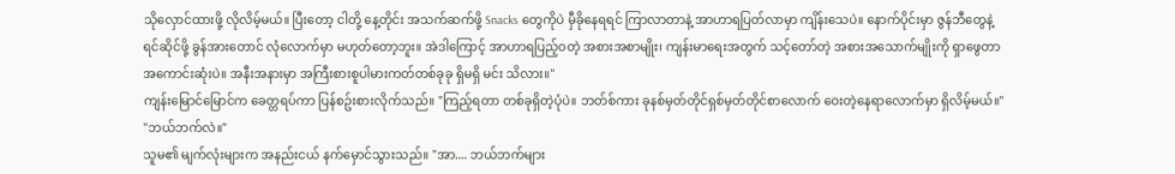သိုလှောင်ထားဖို့ လိုလိမ့်မယ်။ ပြီးတော့ ငါတို့ နေ့တိုင်း အသက်ဆက်ဖို့ Snacks တွေကိုပဲ မှီခိုနေရရင် ကြာလာတာနဲ့ အာဟာရပြတ်လာမှာ ကျိန်းသေပဲ။ နောက်ပိုင်းမှာ ဇွန်ဘီတွေနဲ့ ရင်ဆိုင်ဖို့ ခွန်အားတောင် လုံလောက်မှာ မဟုတ်တော့ဘူး။ အဲဒါကြောင့် အာဟာရပြည့်ဝတဲ့ အစားအစာမျိုး၊ ကျန်းမာရေးအတွက် သင့်တော်တဲ့ အစားအသောက်မျိုးကို ရှာဖွေတာ အကောင်းဆုံးပဲ။ အနီးအနားမှာ အကြီးစားစူပါမားကတ်တစ်ခုခု ရှိမရှိ မင်း သိလား။"
ကျန်းမြောင်မြောင်က ခေတ္တရပ်ကာ ပြန်စဥ်းစားလိုက်သည်။ "ကြည့်ရတာ တစ်ခုရှိတဲ့ပုံပဲ။ ဘတ်စ်ကား ခုနစ်မှတ်တိုင်ရှစ်မှတ်တိုင်စာလောက် ဝေးတဲ့နေရာလောက်မှာ ရှိလိမ့်မယ်။"
"ဘယ်ဘက်လဲ။"
သူမ၏ မျက်လုံးများက အနည်းငယ် နက်မှောင်သွားသည်။ "အာ.... ဘယ်ဘက်များ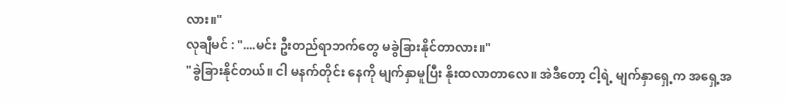လား။"
လုချီမင် : "....မင်း ဦးတည်ရာဘက်တွေ မခွဲခြားနိုင်တာလား။"
"ခွဲခြားနိုင်တယ်။ ငါ မနက်တိုင်း နေကို မျက်နှာမူပြီး နိုးထလာတာလေ။ အဲဒီတော့ ငါ့ရဲ့ မျက်နှာရှေ့က အရှေ့အ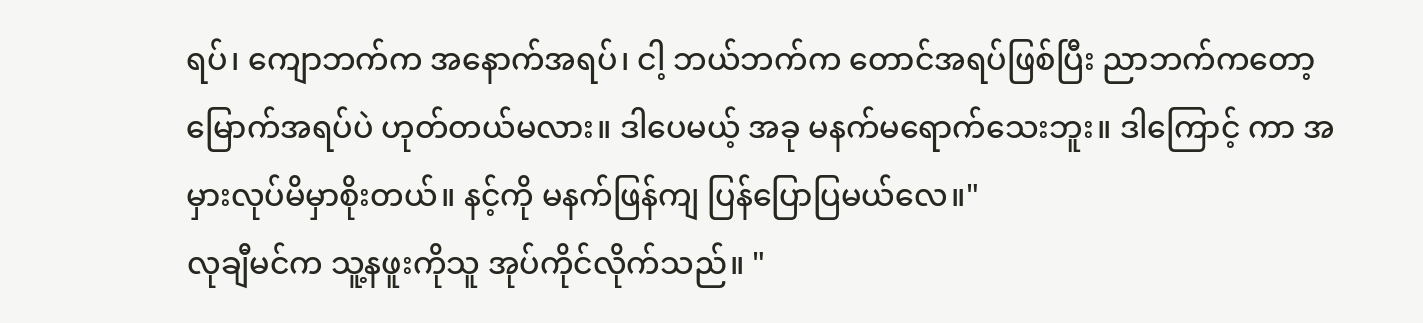ရပ်၊ ကျောဘက်က အနောက်အရပ်၊ ငါ့ ဘယ်ဘက်က တောင်အရပ်ဖြစ်ပြီး ညာဘက်ကတော့ မြောက်အရပ်ပဲ ဟုတ်တယ်မလား။ ဒါပေမယ့် အခု မနက်မရောက်သေးဘူး။ ဒါကြောင့် ကာ အမှားလုပ်မိမှာစိုးတယ်။ နင့်ကို မနက်ဖြန်ကျ ပြန်ပြောပြမယ်လေ။"
လုချီမင်က သူ့နဖူးကိုသူ အုပ်ကိုင်လိုက်သည်။ "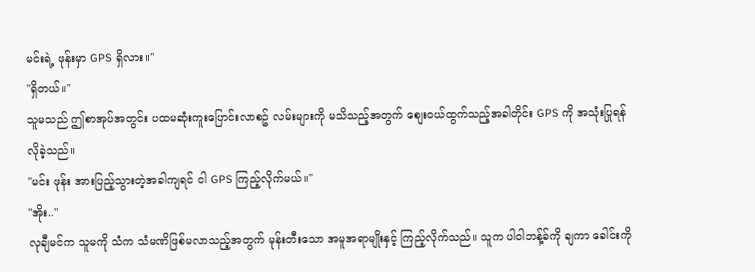မင်းရဲ့ ဖုန်းမှာ GPS ရှိလား။"
"ရှိတယ်။"
သူမသည် ဤစာအုပ်အတွင်း ပထမဆုံးကူးပြောင်းလာစဥ် လမ်းများကို မသိသည့်အတွက် စျေးဝယ်ထွက်သည့်အခါတိုင်း GPS ကို အသုံးပြုရန် လိုခဲ့သည်။
"မင်း ဖုန်း အားပြည့်သွားတဲ့အခါကျရင် ငါ GPS ကြည့်လိုက်မယ်။"
"အိုး.."
လုချီမင်က သူမကို သံက သံမဏိဖြစ်မလာသည့်အတွက် မုန်းတီးသော အမူအရာမျိုးနှင့် ကြည့်လိုက်သည်။ သူက ပါဝါဘန့်ခ်ကို ချကာ ခေါင်းကို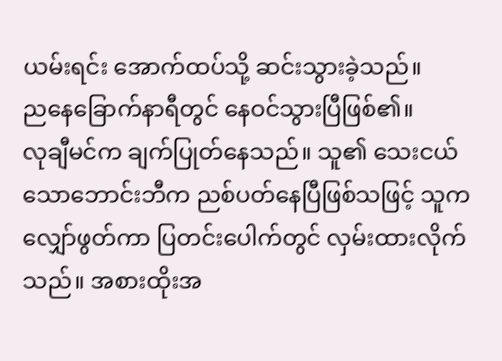ယမ်းရင်း အောက်ထပ်သို့ ဆင်းသွားခဲ့သည်။
ညနေခြောက်နာရီတွင် နေဝင်သွားပြီဖြစ်၏။
လုချီမင်က ချက်ပြုတ်နေသည်။ သူ၏ သေးငယ်သောဘောင်းဘီက ညစ်ပတ်နေပြီဖြစ်သဖြင့် သူက လျှော်ဖွတ်ကာ ပြတင်းပေါက်တွင် လှမ်းထားလိုက်သည်။ အစားထိုးအ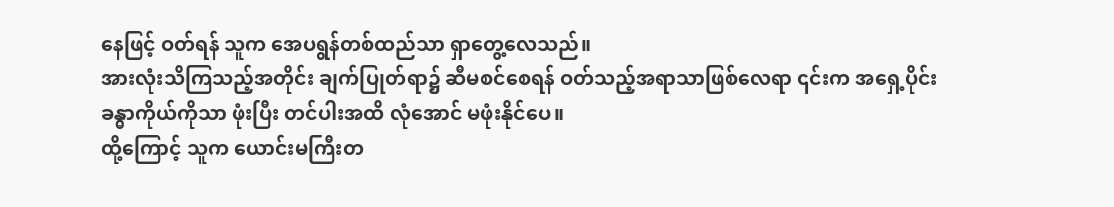နေဖြင့် ဝတ်ရန် သူက အေပရွန်တစ်ထည်သာ ရှာတွေ့လေသည်။
အားလုံးသိကြသည့်အတိုင်း ချက်ပြုတ်ရာ၌ ဆီမစင်စေရန် ဝတ်သည့်အရာသာဖြစ်လေရာ ၎င်းက အရှေ့ပိုင်းခန္ဓာကိုယ်ကိုသာ ဖုံးပြီး တင်ပါးအထိ လုံအောင် မဖုံးနိုင်ပေ။
ထို့ကြောင့် သူက ယောင်းမကြီးတ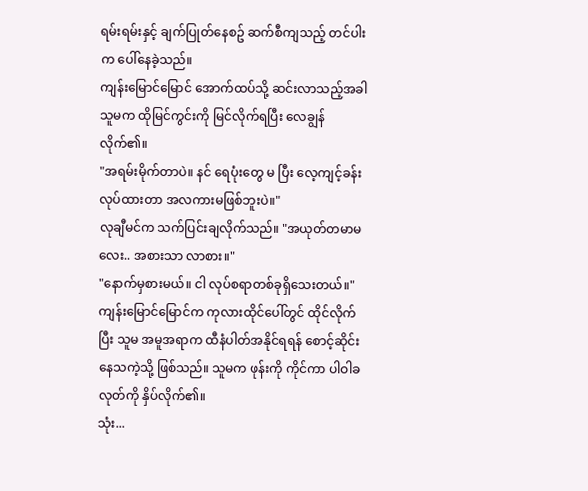ရမ်းရမ်းနှင့် ချက်ပြုတ်နေစဥ် ဆက်စီကျသည့် တင်ပါးက ပေါ်နေခဲ့သည်။
ကျန်းမြောင်မြောင် အောက်ထပ်သို့ ဆင်းလာသည့်အခါ သူမက ထိုမြင်ကွင်းကို မြင်လိုက်ရပြီး လေချွန်လိုက်၏။
"အရမ်းမိုက်တာပဲ။ နင် ရေပုံးတွေ မ ပြီး လေ့ကျင့်ခန်းလုပ်ထားတာ အလကားမဖြစ်ဘူးပဲ။"
လုချီမင်က သက်ပြင်းချလိုက်သည်။ "အယုတ်တမာမလေး.. အစားသာ လာစား။"
"နောက်မှစားမယ်။ ငါ လုပ်စရာတစ်ခုရှိသေးတယ်။"
ကျန်းမြောင်မြောင်က ကုလားထိုင်ပေါ်တွင် ထိုင်လိုက်ပြီး သူမ အမူအရာက ထီနံပါတ်အနိုင်ရရန် စောင့်ဆိုင်းနေသကဲ့သို့ ဖြစ်သည်။ သူမက ဖုန်းကို ကိုင်ကာ ပါဝါခလုတ်ကို နှိပ်လိုက်၏။
သုံး...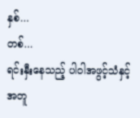နှစ်...
တစ်...
ရင်းနှီးနေသည့် ပါဝါအဖွင့်သံနှင့်အတူ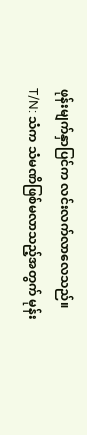ဖုန်းမျက်နှာပြင်က လင်းလက်လာလေသည်။
T/N: သံက သံမဏိဖြစ်မလာသည့်အတွက် မုန်း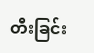တီးခြင်း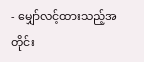- မျှော်လင့်ထားသည့်အတိုင်း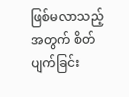ဖြစ်မလာသည့်အတွက် စိတ်ပျက်ခြင်း